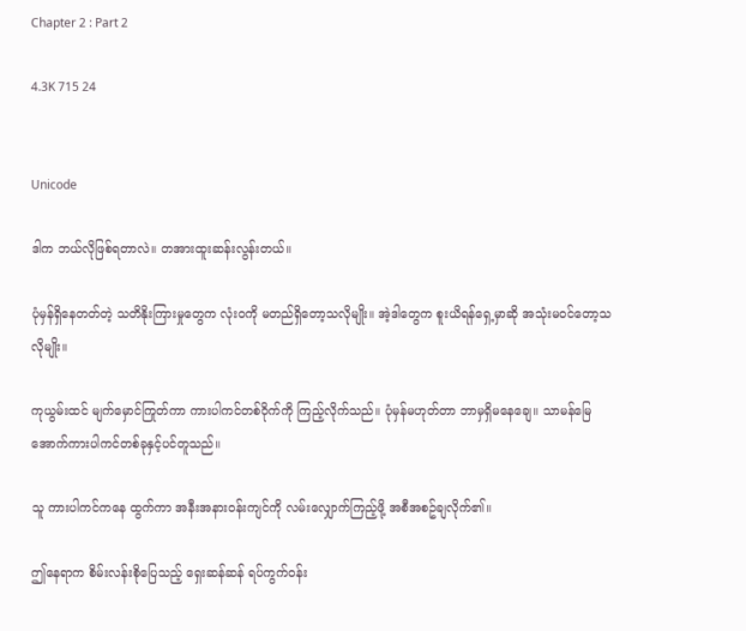Chapter 2 : Part 2

4.3K 715 24


Unicode

ဒါက ဘယ်လိုဖြစ်ရတာလဲ။ တအားထူးဆန်းလွန်းတယ်။

ပုံမှန်ရှိနေတတ်တဲ့ သတိနိုးကြားမှုတွေက လုံးဝကို မတည်ရှိတော့သလိုမျိုး။ အဲ့ဒါတွေက စူးယိရန်ရှေ့မှာဆို အသုံးမဝင်တော့သလိုမျိုး။

ကုယွမ်းထင် မျက်မှောင်ကြုတ်ကာ ကားပါကင်တစ်ဝိုက်ကို ကြည့်လိုက်သည်။ ပုံမှန်မဟုတ်တာ ဘာမှရှိမနေချေ။ သာမန်မြေအောက်ကားပါကင်တစ်ခုနှင့်ပင်တူသည်။

သူ ကားပါကင်ကနေ ထွက်ကာ အနီးအနားဝန်းကျင်ကို လမ်းလျှောက်ကြည့်ဖို့ အစီအစဥ်ချလိုက်၏။

ဤနေရာက စိမ်းလန်းစိုပြေသည့် ရှေးဆန်ဆန် ရပ်ကွက်ဝန်း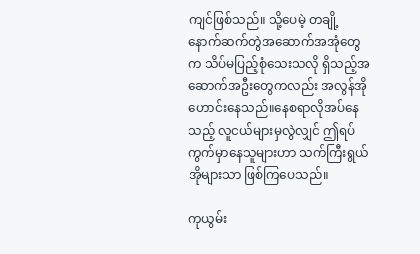ကျင်ဖြစ်သည်။ သို့ပေမဲ့ တချို့နောက်ဆက်တွဲအဆောက်အအုံတွေက သိပ်မပြည့်စုံသေးသလို ရှိသည့်အဆောက်အဦးတွေကလည်း အလွန်အိုဟောင်းနေသည်။နေစရာလိုအပ်နေသည့် လူငယ်များမှလွဲလျှင် ဤရပ်ကွက်မှာနေသူများဟာ သက်ကြီးရွယ်အိုများသာ ဖြစ်ကြပေသည်။

ကုယွမ်း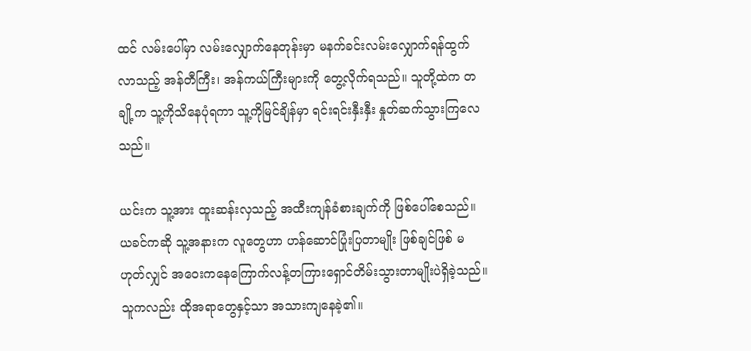ထင် လမ်းပေါ်မှာ လမ်းလျှောက်နေတုန်းမှာ မနက်ခင်းလမ်းလျှောက်ရန်ထွက်လာသည့် အန်တီကြီး၊ အန်ကယ်ကြီးများကို တွေ့လိုက်ရသည်။ သူတို့ထဲက တချို့က သူ့ကိုသိနေပုံရကာ သူ့ကိုမြင်ချိန်မှာ ရင်းရင်းနှီးနှီး နှုတ်ဆက်သွားကြလေသည်။

ယင်းက သူ့အား ထူးဆန်းလှသည့် အထီးကျန်ခံစားချက်ကို ဖြစ်ပေါ်စေသည်။ ယခင်ကဆို သူ့အနားက လူတွေဟာ ဟန်ဆောင်ပြုံးပြတာမျိုး ဖြစ်ချင်ဖြစ် မဟုတ်လျှင် အဝေးကနေကြောက်လန့်တကြားရှောင်တိမ်းသွားတာမျိုးပဲရှိခဲ့သည်။ သူကလည်း ထိုအရာတွေနှင့်သာ အသားကျနေခဲ့၏။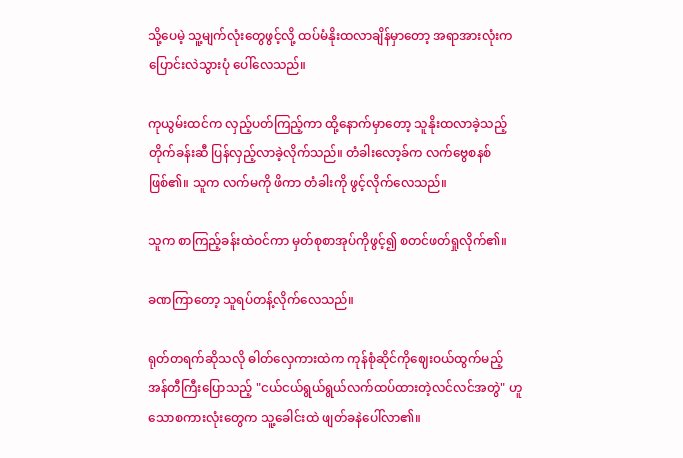သို့ပေမဲ့ သူ့မျက်လုံးတွေဖွင့်လို့ ထပ်မံနိုးထလာချိန်မှာတော့ အရာအားလုံးက ပြောင်းလဲသွားပုံ ပေါ်လေသည်။

ကုယွမ်းထင်က လှည့်ပတ်ကြည့်ကာ ထို့နောက်မှာတော့ သူနိုးထလာခဲ့သည့် တိုက်ခန်းဆီ ပြန်လှည့်လာခဲ့လိုက်သည်။ တံခါးလော့ခ်က လက်ဗွေစနစ်ဖြစ်၏။ သူက လက်မကို ဖိကာ တံခါးကို ဖွင့်လိုက်လေသည်။

သူက စာကြည့်ခန်းထဲဝင်ကာ မှတ်စုစာအုပ်ကိုဖွင့်၍ စတင်ဖတ်ရှုလိုက်၏။

ခဏကြာတော့ သူရပ်တန့်လိုက်လေသည်။

ရုတ်တရက်ဆိုသလို ဓါတ်လှေကားထဲက ကုန်စုံဆိုင်ကိုဈေးဝယ်ထွက်မည့် အန်တီကြီးပြောသည့် "ငယ်ငယ်ရွယ်ရွယ်လက်ထပ်ထားတဲ့လင်လင်အတွဲ" ဟူသောစကားလုံးတွေက သူ့ခေါင်းထဲ ဖျတ်ခနဲပေါ်လာ၏။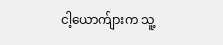ငါ့ယောက်ျားက သူ့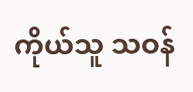ကိုယ်သူ သဝန်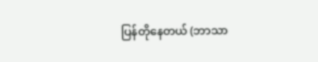ပြန်တိုနေတယ် (ဘာသာ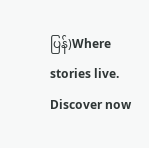ပြန်)Where stories live. Discover now